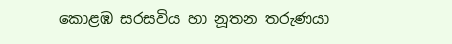කොළඹ සරසවිය හා නූතන තරුණයා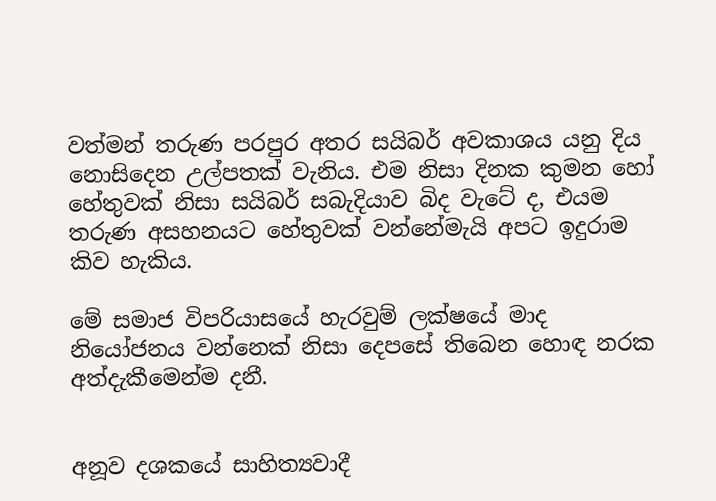වත්මන් තරුණ පරපුර අතර සයිබර් අවකාශය යනු දිය නොසිදෙන උල්පතක් වැනිය. එම නිසා දිනක කුමන හෝ හේතුවක් නිසා සයිබර් සබැදියාව බිද වැටේ ද, එයම තරුණ අසහනයට හේතුවක් වන්නේමැයි අපට ඉදුරාම කිව හැකිය.

මේ සමාජ විපරියාසයේ හැරවුම් ලක්ෂයේ මාද නියෝජනය වන්නෙක් නිසා දෙපසේ තිබෙන හොඳ නරක අත්දැකීමෙන්ම දනී.


අනූව දශකයේ සාහිත්‍යවාදී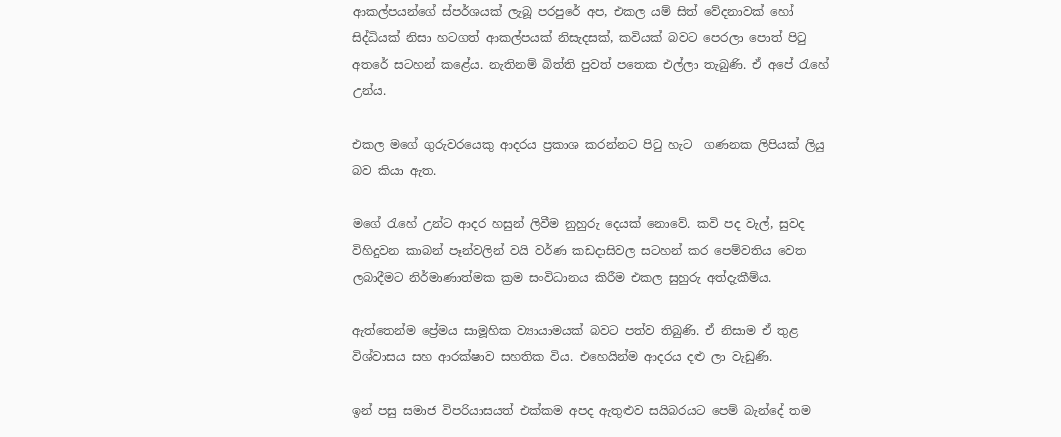ආකල්පයන්ගේ ස්පර්ශයක් ලැබූ පරපුරේ අප, එකල යම් සිත් වේදනාවක් හෝ සිද්ධියක් නිසා හටගත් ආකල්පයක් නිසැදසක්, කවියක් බවට පෙරලා පොත් පිටු අතරේ සටහන් කළේය. නැතිනම් බිත්ති පුවත් පතෙක එල්ලා තැබුණි. ඒ අපේ රැහේ උන්ය.

එකල මගේ ගුරුවරයෙකු ආදරය ප්‍රකාශ කරන්නට පිටු හැට  ගණනක ලිපියක් ලියු බව කියා ඇත.

මගේ රැහේ උන්ට ආදර හසුන් ලිවීම නුහුරු දෙයක් නොවේ. කවි පද වැල්, සුවද විහිදුවන කාබන් පෑන්වලින් වයි වර්ණ කඩදාසිවල සටහන් කර පෙම්වතිය වෙත ලබාදීමට නිර්මාණාත්මක ක්‍රම සංවිධානය කිරීම එකල සුහුරු අත්දැකීම්ය.

ඇත්තෙන්ම ප්‍රේමය සාමූහික ව්‍යායාමයක් බවට පත්ව තිබුණි. ඒ නිසාම ඒ තුළ විශ්වාසය සහ ආරක්ෂාව සහතික විය. එහෙයින්ම ආදරය දළු ලා වැඩුණි.

ඉන් පසු සමාජ විපරියාසයත් එක්කම අපද ඇතුළුව සයිබරයට පෙම් බැන්දේ තම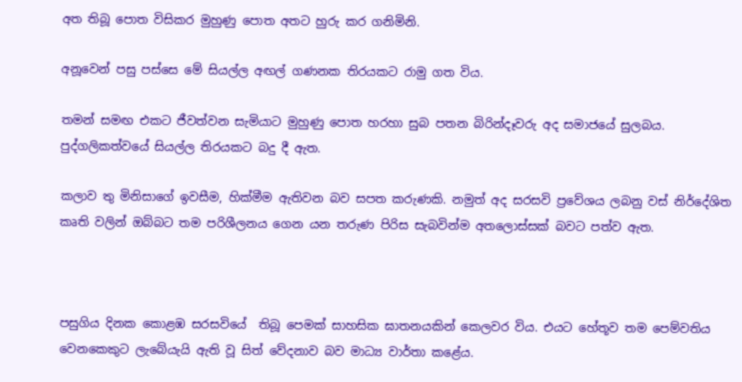අත තිබූ පොත විසිකර මුහුණු පොත අතට හුරු කර ගනිමිනි.

අනූවෙන් පසු පස්සෙ මේ සියල්ල අඟල් ගණනක තිරයකට රාමු ගත විය.

තමන් සමඟ එකට ජීවත්වන සැමියාට මුහුණු පොත හරහා සුබ පතන බිරින්දෑවරු අද සමාජයේ සුලබය. පුද්ගලිකත්වයේ සියල්ල තිරයකට බදු දී ඇත.

කලාව තු මිනිසාගේ ඉවසීම, හික්මීම ඇතිවන බව සපත කරුණකි. නමුත් අද සරසවි ප්‍රවේශය ලබනු වස් නිර්දේශිත කෘති වලින් ඔබ්බට තම පරිශීලනය ගෙන යන තරුණ පිරිස සැබවින්ම අතලොස්සක් බවට පත්ව ඇත.



පසුගිය දිනක කොළඹ සරසවියේ  තිබූ පෙමක් සාහසික ඝාතනයකින් කෙලවර විය. එයට හේතූව තම පෙම්වතිය වෙනකෙකුට ලැබේයැයි ඇති වූ සිත් වේදනාව බව මාධ්‍ය වාර්තා කළේය.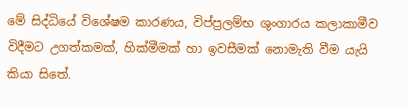මේ සිද්ධියේ විශේෂම කාරණය, විප්ප්‍රලම්භ ශුංගාරය කලාකාමීව විදීමට උගත්කමක්, හික්මීමක් හා ඉවසීමක් නොමැති වීම යැයි කියා සිතේ.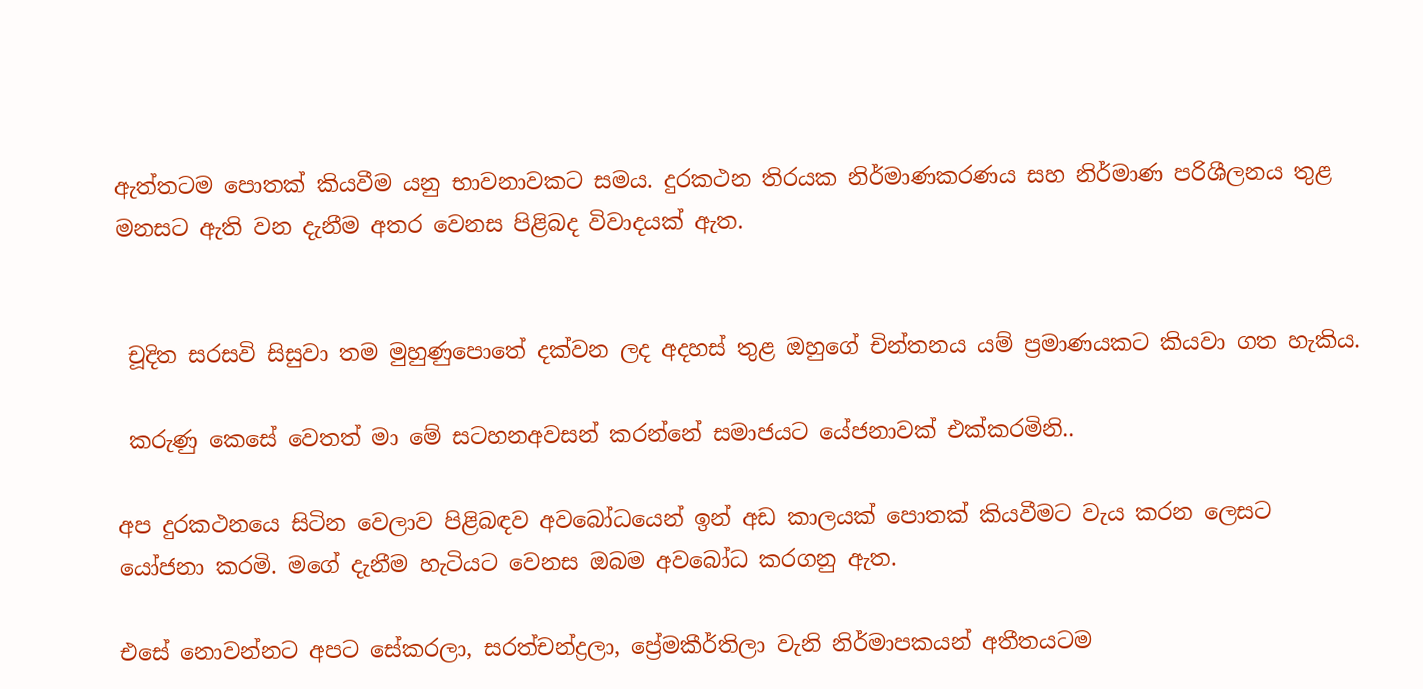ඇත්තටම පොතක් කියවීම යනු භාවනාවකට සමය. දුරකථන තිරයක නිර්මාණකරණය සහ නිර්මාණ පරිශීලනය තුළ මනසට ඇති වන දැනීම අතර වෙනස පිළිබද විවාදයක් ඇත.


 චූදිත සරසවි සිසුවා තම මුහුණුපොතේ දක්වන ලද අදහස් තුළ ඔහුගේ චින්තනය යම් ප්‍රමාණයකට කියවා ගත හැකිය.

 කරුණු කෙසේ වෙතත් මා මේ සටහනඅවසන් කරන්නේ සමාජයට යේජනාවක් එක්කරමිනි..

අප දුරකථනයෙ සිටින වෙලාව පිළිබඳව අවබෝධයෙන් ඉන් අඩ කාලයක් පොතක් කියවීමට වැය කරන ලෙසට යෝජනා කරමි. මගේ දැනීම හැටියට වෙනස ඔබම අවබෝධ කරගනු ඇත.

එසේ නොවන්නට අපට සේකරලා, සරත්චන්ද්‍රලා, ප්‍රේමකීර්තිලා වැනි නිර්මාපකයන් අතීතයටම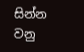සින්න වනු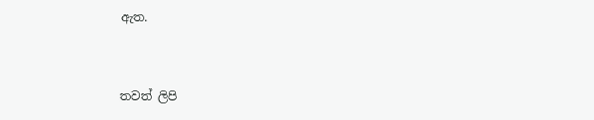ඇත.


තවත් ලිපි